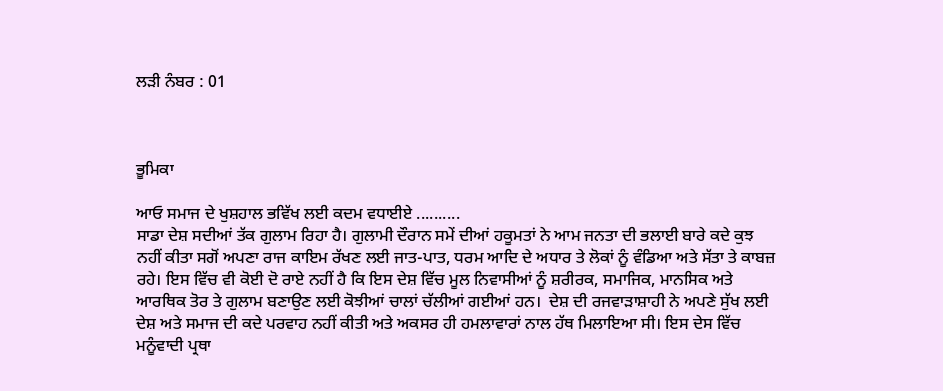ਲੜੀ ਨੰਬਰ : 01



ਭੂਮਿਕਾ

ਆਓ ਸਮਾਜ ਦੇ ਖੁਸ਼ਹਾਲ ਭਵਿੱਖ ਲਈ ਕਦਮ ਵਧਾਈਏ ..........
ਸਾਡਾ ਦੇਸ਼ ਸਦੀਆਂ ਤੱਕ ਗੁਲਾਮ ਰਿਹਾ ਹੈ। ਗੁਲਾਮੀ ਦੌਰਾਨ ਸਮੇਂ ਦੀਆਂ ਹਕੂਮਤਾਂ ਨੇ ਆਮ ਜਨਤਾ ਦੀ ਭਲਾਈ ਬਾਰੇ ਕਦੇ ਕੁਝ ਨਹੀਂ ਕੀਤਾ ਸਗੋਂ ਅਪਣਾ ਰਾਜ ਕਾਇਮ ਰੱਖਣ ਲਈ ਜਾਤ-ਪਾਤ, ਧਰਮ ਆਦਿ ਦੇ ਅਧਾਰ ਤੇ ਲੋਕਾਂ ਨੂੰ ਵੰਡਿਆ ਅਤੇ ਸੱਤਾ ਤੇ ਕਾਬਜ਼ ਰਹੇ। ਇਸ ਵਿੱਚ ਵੀ ਕੋਈ ਦੋ ਰਾਏ ਨਹੀਂ ਹੈ ਕਿ ਇਸ ਦੇਸ਼ ਵਿੱਚ ਮੂਲ ਨਿਵਾਸੀਆਂ ਨੂੰ ਸ਼ਰੀਰਕ, ਸਮਾਜਿਕ, ਮਾਨਸਿਕ ਅਤੇ ਆਰਥਿਕ ਤੋਰ ਤੇ ਗੁਲਾਮ ਬਣਾਉਣ ਲਈ ਕੋਝੀਆਂ ਚਾਲਾਂ ਚੱਲੀਆਂ ਗਈਆਂ ਹਨ।  ਦੇਸ਼ ਦੀ ਰਜਵਾੜਾਸ਼ਾਹੀ ਨੇ ਅਪਣੇ ਸੁੱਖ ਲਈ ਦੇਸ਼ ਅਤੇ ਸਮਾਜ ਦੀ ਕਦੇ ਪਰਵਾਹ ਨਹੀਂ ਕੀਤੀ ਅਤੇ ਅਕਸਰ ਹੀ ਹਮਲਾਵਾਰਾਂ ਨਾਲ ਹੱਥ ਮਿਲਾਇਆ ਸੀ। ਇਸ ਦੇਸ ਵਿੱਚ ਮਨੂੰਵਾਦੀ ਪ੍ਰਥਾ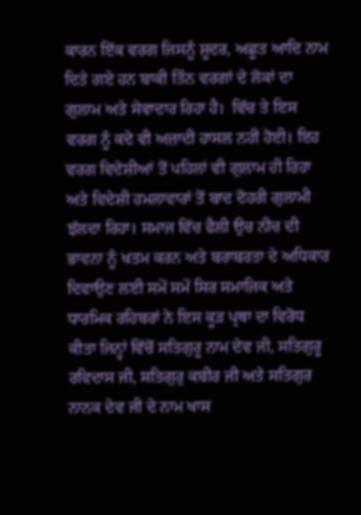ਕਾਰਨ ਇੱਕ ਵਰਗ ਜਿਸਨੂੰ ਸ਼ੂਦਰ, ਅਛੂਤ ਆਦਿ ਨਾਮ ਦਿਤੇ ਗਏ ਹਨ ਬਾਕੀ ਤਿੰਨ ਵਰਗਾਂ ਦੇ ਲੋਕਾਂ ਦਾ ਗੁਲਾਮ ਅਤੇ ਸੇਵਾਦਾਰ ਰਿਹਾ ਹੈ।  ਵਿੱਚ ਤੇ ਇਸ ਵਰਗ ਨੂੰ ਕਦੇ ਵੀ ਅਜ਼ਾਦੀ ਹਾਸਲ ਨਹੀਂ ਹੋਈ। ਇਹ ਵਰਗ ਵਿਦੇਸ਼ੀਆਂ ਤੋਂ ਪਹਿਲਾਂ ਵੀ ਗੁਲਾਮ ਹੀ ਰਿਹਾ ਅਤੇ ਵਿਦੇਸ਼ੀ ਹਮਲਾਵਾਰਾਂ ਤੋਂ ਬਾਦ ਦੋਹਰੀ ਗੁਲਾਮੀ ਝੱਲਦਾ ਰਿਹਾ। ਸਮਾਜ ਵਿੱਚ ਫੈਲੀ ਉਚ ਨੀਚ ਦੀ ਭਾਵਨਾ ਨੂੰ ਖਤਮ ਕਰਨ ਅਤੇ ਬਰਾਬਰਤਾ ਦੇ ਅਧਿਕਾਰ ਦਿਵਾਉਣ ਲਈ ਸਮੇਂ ਸਮੇਂ ਸਿਰ ਸਮਾਜਿਕ ਅਤੇ ਧਾਰਮਿਕ ਰਹਿਬਰਾਂ ਨੇ ਇਸ ਕੂੜ ਪ੍ਰਥਾ ਦਾ ਵਿਰੋਧ ਕੀਤਾ ਜਿਨ੍ਹਾਂ ਵਿੱਚੋਂ ਸਤਿਗੁਰੂ ਨਾਮ ਦੇਵ ਜੀ, ਸਤਿਗੁਰੂ ਰਵਿਦਾਸ ਜੀ, ਸਤਿਗੁਰੁ ਕਬੀਰ ਜੀ ਅਤੇ ਸਤਿਗੁਰ ਨਾਨਕ ਦੇਵ ਜੀ ਦੇ ਨਾਮ ਖਾਸ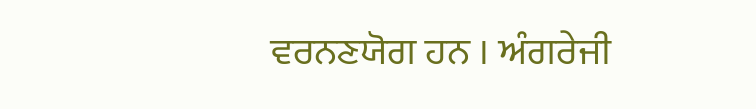ਵਰਨਣਯੋਗ ਹਨ । ਅੰਗਰੇਜੀ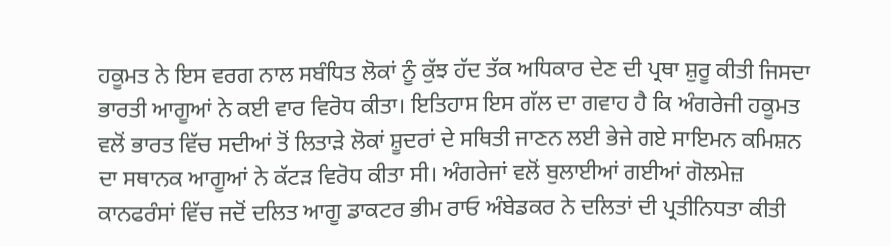ਹਕੂਮਤ ਨੇ ਇਸ ਵਰਗ ਨਾਲ ਸਬੰਧਿਤ ਲੋਕਾਂ ਨੂੰ ਕੁੱਝ ਹੱਦ ਤੱਕ ਅਧਿਕਾਰ ਦੇਣ ਦੀ ਪ੍ਰਥਾ ਸ਼ੁਰੂ ਕੀਤੀ ਜਿਸਦਾ ਭਾਰਤੀ ਆਗੂਆਂ ਨੇ ਕਈ ਵਾਰ ਵਿਰੋਧ ਕੀਤਾ। ਇਤਿਹਾਸ ਇਸ ਗੱਲ ਦਾ ਗਵਾਹ ਹੈ ਕਿ ਅੰਗਰੇਜੀ ਹਕੂਮਤ ਵਲੋਂ ਭਾਰਤ ਵਿੱਚ ਸਦੀਆਂ ਤੋਂ ਲਿਤਾੜੇ ਲੋਕਾਂ ਸ਼ੂਦਰਾਂ ਦੇ ਸਥਿਤੀ ਜਾਣਨ ਲਈ ਭੇਜੇ ਗਏ ਸਾਇਮਨ ਕਮਿਸ਼ਨ ਦਾ ਸਥਾਨਕ ਆਗੂਆਂ ਨੇ ਕੱਟੜ ਵਿਰੋਧ ਕੀਤਾ ਸੀ। ਅੰਗਰੇਜਾਂ ਵਲੋਂ ਬੁਲਾਈਆਂ ਗਈਆਂ ਗੋਲਮੇਜ਼ ਕਾਨਫਰੰਸਾਂ ਵਿੱਚ ਜਦੋਂ ਦਲਿਤ ਆਗੂ ਡਾਕਟਰ ਭੀਮ ਰਾਓ ਅੰਬੇਡਕਰ ਨੇ ਦਲਿਤਾਂ ਦੀ ਪ੍ਰਤੀਨਿਧਤਾ ਕੀਤੀ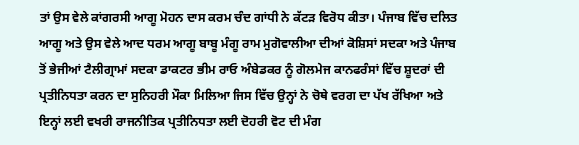ਤਾਂ ਉਸ ਵੇਲੇ ਕਾਂਗਰਸੀ ਆਗੂ ਮੋਹਨ ਦਾਸ ਕਰਮ ਚੰਦ ਗਾਂਧੀ ਨੇ ਕੱਟੜ ਵਿਰੋਧ ਕੀਤਾ। ਪੰਜਾਬ ਵਿੱਚ ਦਲਿਤ ਆਗੂ ਅਤੇ ਉਸ ਵੇਲੇ ਆਦ ਧਰਮ ਆਗੂ ਬਾਬੂ ਮੰਗੂ ਰਾਮ ਮੁਗੋਵਾਲੀਆ ਦੀਆਂ ਕੋਸ਼ਿਸਾਂ ਸਦਕਾ ਅਤੇ ਪੰਜਾਬ ਤੋਂ ਭੇਜੀਆਂ ਟੈਲੀਗ੍ਰਾਮਾਂ ਸਦਕਾ ਡਾਕਟਰ ਭੀਮ ਰਾਓ ਅੰਬੇਡਕਰ ਨੂੰ ਗੋਲਮੇਜ ਕਾਨਫਰੰਸਾਂ ਵਿੱਚ ਸ਼ੂਦਰਾਂ ਦੀ ਪ੍ਰਤੀਨਿਧਤਾ ਕਰਨ ਦਾ ਸੁਨਿਹਰੀ ਮੌਕਾ ਮਿਲਿਆ ਜਿਸ ਵਿੱਚ ਉਨ੍ਹਾਂ ਨੇ ਚੋਥੇ ਵਰਗ ਦਾ ਪੱਖ ਰੱਖਿਆ ਅਤੇ ਇਨ੍ਹਾਂ ਲਈ ਵਖਰੀ ਰਾਜਨੀਤਿਕ ਪ੍ਰਤੀਨਿਧਤਾ ਲਈ ਦੋਹਰੀ ਵੋਟ ਦੀ ਮੰਗ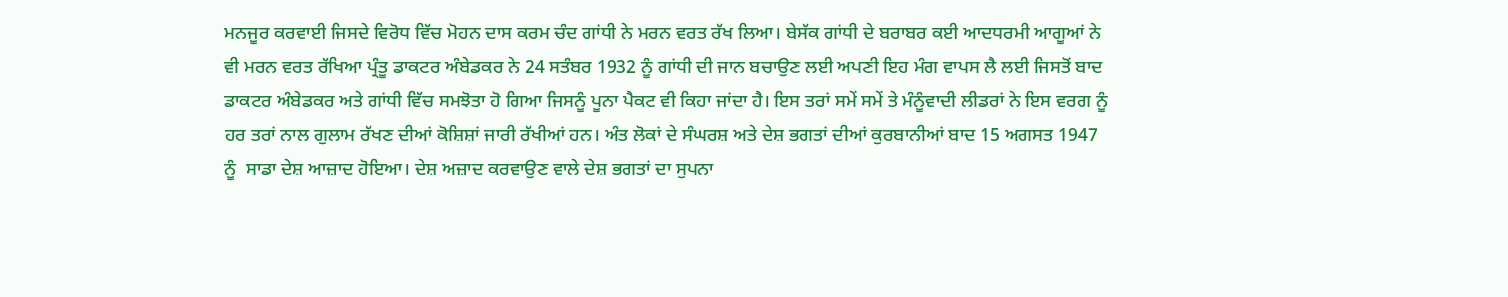ਮਨਜੂਰ ਕਰਵਾਈ ਜਿਸਦੇ ਵਿਰੋਧ ਵਿੱਚ ਮੋਹਨ ਦਾਸ ਕਰਮ ਚੰਦ ਗਾਂਧੀ ਨੇ ਮਰਨ ਵਰਤ ਰੱਖ ਲਿਆ। ਬੇਸੱਕ ਗਾਂਧੀ ਦੇ ਬਰਾਬਰ ਕਈ ਆਦਧਰਮੀ ਆਗੂਆਂ ਨੇ ਵੀ ਮਰਨ ਵਰਤ ਰੱਖਿਆ ਪ੍ਰੰਤੂ ਡਾਕਟਰ ਅੰਬੇਡਕਰ ਨੇ 24 ਸਤੰਬਰ 1932 ਨੂੰ ਗਾਂਧੀ ਦੀ ਜਾਨ ਬਚਾਉਣ ਲਈ ਅਪਣੀ ਇਹ ਮੰਗ ਵਾਪਸ ਲੈ ਲਈ ਜਿਸਤੋਂ ਬਾਦ ਡਾਕਟਰ ਅੰਬੇਡਕਰ ਅਤੇ ਗਾਂਧੀ ਵਿੱਚ ਸਮਝੋਤਾ ਹੋ ਗਿਆ ਜਿਸਨੂੰ ਪੂਨਾ ਪੈਕਟ ਵੀ ਕਿਹਾ ਜਾਂਦਾ ਹੈ। ਇਸ ਤਰਾਂ ਸਮੇਂ ਸਮੇਂ ਤੇ ਮੰਨੂੰਵਾਦੀ ਲੀਡਰਾਂ ਨੇ ਇਸ ਵਰਗ ਨੂੰ ਹਰ ਤਰਾਂ ਨਾਲ ਗੁਲਾਮ ਰੱਖਣ ਦੀਆਂ ਕੋਸ਼ਿਸ਼ਾਂ ਜਾਰੀ ਰੱਖੀਆਂ ਹਨ। ਅੰਤ ਲੋਕਾਂ ਦੇ ਸੰਘਰਸ਼ ਅਤੇ ਦੇਸ਼ ਭਗਤਾਂ ਦੀਆਂ ਕੁਰਬਾਨੀਆਂ ਬਾਦ 15 ਅਗਸਤ 1947 ਨੂੰ  ਸਾਡਾ ਦੇਸ਼ ਆਜ਼ਾਦ ਹੋਇਆ। ਦੇਸ਼ ਅਜ਼ਾਦ ਕਰਵਾਉਣ ਵਾਲੇ ਦੇਸ਼ ਭਗਤਾਂ ਦਾ ਸੁਪਨਾ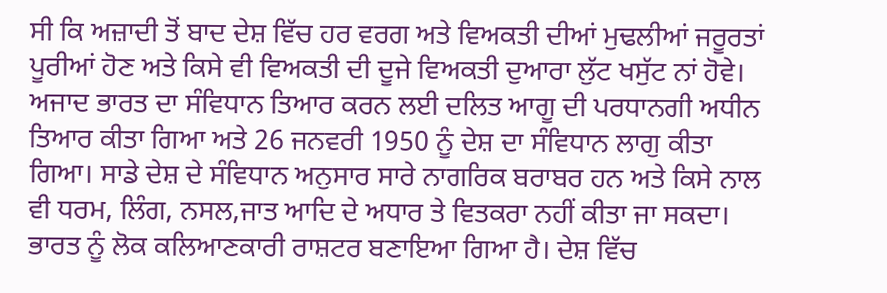ਸੀ ਕਿ ਅਜ਼ਾਦੀ ਤੋਂ ਬਾਦ ਦੇਸ਼ ਵਿੱਚ ਹਰ ਵਰਗ ਅਤੇ ਵਿਅਕਤੀ ਦੀਆਂ ਮੁਢਲੀਆਂ ਜਰੂਰਤਾਂ ਪੂਰੀਆਂ ਹੋਣ ਅਤੇ ਕਿਸੇ ਵੀ ਵਿਅਕਤੀ ਦੀ ਦੂਜੇ ਵਿਅਕਤੀ ਦੁਆਰਾ ਲੁੱਟ ਖਸੁੱਟ ਨਾਂ ਹੋਵੇ। ਅਜਾਦ ਭਾਰਤ ਦਾ ਸੰਵਿਧਾਨ ਤਿਆਰ ਕਰਨ ਲਈ ਦਲਿਤ ਆਗੂ ਦੀ ਪਰਧਾਨਗੀ ਅਧੀਨ ਤਿਆਰ ਕੀਤਾ ਗਿਆ ਅਤੇ 26 ਜਨਵਰੀ 1950 ਨੂੰ ਦੇਸ਼ ਦਾ ਸੰਵਿਧਾਨ ਲਾਗੁ ਕੀਤਾ ਗਿਆ। ਸਾਡੇ ਦੇਸ਼ ਦੇ ਸੰਵਿਧਾਨ ਅਨੁਸਾਰ ਸਾਰੇ ਨਾਗਰਿਕ ਬਰਾਬਰ ਹਨ ਅਤੇ ਕਿਸੇ ਨਾਲ ਵੀ ਧਰਮ, ਲਿੰਗ, ਨਸਲ,ਜਾਤ ਆਦਿ ਦੇ ਅਧਾਰ ਤੇ ਵਿਤਕਰਾ ਨਹੀਂ ਕੀਤਾ ਜਾ ਸਕਦਾ। ਭਾਰਤ ਨੂੰ ਲੋਕ ਕਲਿਆਣਕਾਰੀ ਰਾਸ਼ਟਰ ਬਣਾਇਆ ਗਿਆ ਹੈ। ਦੇਸ਼ ਵਿੱਚ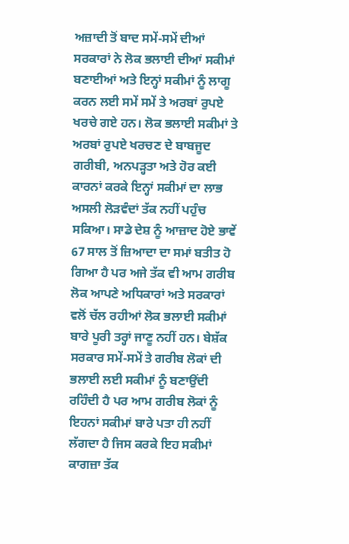ਅਜ਼ਾਦੀ ਤੋਂ ਬਾਦ ਸਮੇਂ-ਸਮੇਂ ਦੀਆਂ ਸਰਕਾਰਾਂ ਨੇ ਲੋਕ ਭਲਾਈ ਦੀਆਂ ਸਕੀਮਾਂ ਬਣਾਈਆਂ ਅਤੇ ਇਨ੍ਹਾਂ ਸਕੀਮਾਂ ਨੂੰ ਲਾਗੂ ਕਰਨ ਲਈ ਸਮੇਂ ਸਮੇਂ ਤੇ ਅਰਬਾਂ ਰੁਪਏ ਖਰਚੇ ਗਏ ਹਨ। ਲੋਕ ਭਲਾਈ ਸਕੀਮਾਂ ਤੇ ਅਰਬਾਂ ਰੁਪਏ ਖਰਚਣ ਦੇ ਬਾਬਜੂਦ ਗਰੀਬੀ, ਅਨਪੜ੍ਹਤਾ ਅਤੇ ਹੋਰ ਕਈ ਕਾਰਨਾਂ ਕਰਕੇ ਇਨ੍ਹਾਂ ਸਕੀਮਾਂ ਦਾ ਲਾਭ ਅਸਲੀ ਲੋੜਵੰਦਾਂ ਤੱਕ ਨਹੀਂ ਪਹੁੰਚ ਸਕਿਆ। ਸਾਡੇ ਦੇਸ਼ ਨੂੰ ਆਜ਼ਾਦ ਹੋਏ ਭਾਵੇਂ 67 ਸਾਲ ਤੋਂ ਜ਼ਿਆਦਾ ਦਾ ਸਮਾਂ ਬਤੀਤ ਹੋ ਗਿਆ ਹੈ ਪਰ ਅਜੇ ਤੱਕ ਵੀ ਆਮ ਗਰੀਬ ਲੋਕ ਆਪਣੇ ਅਧਿਕਾਰਾਂ ਅਤੇ ਸਰਕਾਰਾਂ ਵਲੋਂ ਚੱਲ ਰਹੀਆਂ ਲੋਕ ਭਲਾਈ ਸਕੀਮਾਂ ਬਾਰੇ ਪੂਰੀ ਤਰ੍ਹਾਂ ਜਾਣੂ ਨਹੀਂ ਹਨ। ਬੇਸ਼ੱਕ ਸਰਕਾਰ ਸਮੇਂ-ਸਮੇਂ ਤੇ ਗਰੀਬ ਲੋਕਾਂ ਦੀ ਭਲਾਈ ਲਈ ਸਕੀਮਾਂ ਨੂੰ ਬਣਾਉਂਦੀ ਰਹਿੰਦੀ ਹੈ ਪਰ ਆਮ ਗਰੀਬ ਲੋਕਾਂ ਨੂੰ ਇਹਨਾਂ ਸਕੀਮਾਂ ਬਾਰੇ ਪਤਾ ਹੀ ਨਹੀਂ ਲੱਗਦਾ ਹੈ ਜਿਸ ਕਰਕੇ ਇਹ ਸਕੀਮਾਂ ਕਾਗਜ਼ਾ ਤੱਕ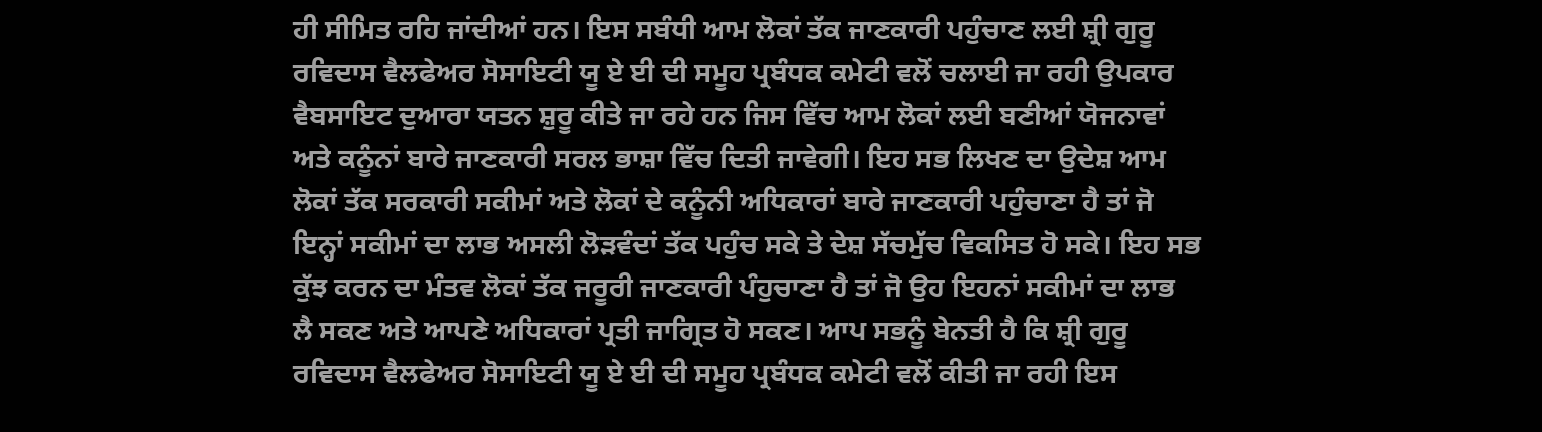ਹੀ ਸੀਮਿਤ ਰਹਿ ਜਾਂਦੀਆਂ ਹਨ। ਇਸ ਸਬੰਧੀ ਆਮ ਲੋਕਾਂ ਤੱਕ ਜਾਣਕਾਰੀ ਪਹੁੰਚਾਣ ਲਈ ਸ਼੍ਰੀ ਗੁਰੂ ਰਵਿਦਾਸ ਵੈਲਫੇਅਰ ਸੋਸਾਇਟੀ ਯੂ ਏ ਈ ਦੀ ਸਮੂਹ ਪ੍ਰਬੰਧਕ ਕਮੇਟੀ ਵਲੋਂ ਚਲਾਈ ਜਾ ਰਹੀ ਉਪਕਾਰ ਵੈਬਸਾਇਟ ਦੁਆਰਾ ਯਤਨ ਸ਼ੁਰੂ ਕੀਤੇ ਜਾ ਰਹੇ ਹਨ ਜਿਸ ਵਿੱਚ ਆਮ ਲੋਕਾਂ ਲਈ ਬਣੀਆਂ ਯੋਜਨਾਵਾਂ ਅਤੇ ਕਨੂੰਨਾਂ ਬਾਰੇ ਜਾਣਕਾਰੀ ਸਰਲ ਭਾਸ਼ਾ ਵਿੱਚ ਦਿਤੀ ਜਾਵੇਗੀ। ਇਹ ਸਭ ਲਿਖਣ ਦਾ ਉਦੇਸ਼ ਆਮ ਲੋਕਾਂ ਤੱਕ ਸਰਕਾਰੀ ਸਕੀਮਾਂ ਅਤੇ ਲੋਕਾਂ ਦੇ ਕਨੂੰਨੀ ਅਧਿਕਾਰਾਂ ਬਾਰੇ ਜਾਣਕਾਰੀ ਪਹੁੰਚਾਣਾ ਹੈ ਤਾਂ ਜੋ ਇਨ੍ਹਾਂ ਸਕੀਮਾਂ ਦਾ ਲਾਭ ਅਸਲੀ ਲੋੜਵੰਦਾਂ ਤੱਕ ਪਹੁੰਚ ਸਕੇ ਤੇ ਦੇਸ਼ ਸੱਚਮੁੱਚ ਵਿਕਸਿਤ ਹੋ ਸਕੇ। ਇਹ ਸਭ ਕੁੱਝ ਕਰਨ ਦਾ ਮੰਤਵ ਲੋਕਾਂ ਤੱਕ ਜਰੂਰੀ ਜਾਣਕਾਰੀ ਪੰਹੁਚਾਣਾ ਹੈ ਤਾਂ ਜੋ ਉਹ ਇਹਨਾਂ ਸਕੀਮਾਂ ਦਾ ਲਾਭ ਲੈ ਸਕਣ ਅਤੇ ਆਪਣੇ ਅਧਿਕਾਰਾਂ ਪ੍ਰਤੀ ਜਾਗ੍ਰਿਤ ਹੋ ਸਕਣ। ਆਪ ਸਭਨੂੰ ਬੇਨਤੀ ਹੈ ਕਿ ਸ਼੍ਰੀ ਗੁਰੂ ਰਵਿਦਾਸ ਵੈਲਫੇਅਰ ਸੋਸਾਇਟੀ ਯੂ ਏ ਈ ਦੀ ਸਮੂਹ ਪ੍ਰਬੰਧਕ ਕਮੇਟੀ ਵਲੋਂ ਕੀਤੀ ਜਾ ਰਹੀ ਇਸ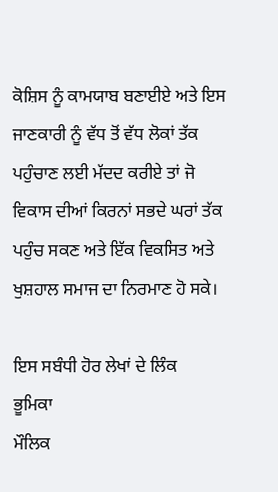ਕੋਸ਼ਿਸ ਨੂੰ ਕਾਮਯਾਬ ਬਣਾਈਏ ਅਤੇ ਇਸ ਜਾਣਕਾਰੀ ਨੂੰ ਵੱਧ ਤੋਂ ਵੱਧ ਲੋਕਾਂ ਤੱਕ ਪਹੁੰਚਾਣ ਲਈ ਮੱਦਦ ਕਰੀਏ ਤਾਂ ਜੋ ਵਿਕਾਸ ਦੀਆਂ ਕਿਰਨਾਂ ਸਭਦੇ ਘਰਾਂ ਤੱਕ ਪਹੁੰਚ ਸਕਣ ਅਤੇ ਇੱਕ ਵਿਕਸਿਤ ਅਤੇ ਖੁਸ਼ਹਾਲ ਸਮਾਜ ਦਾ ਨਿਰਮਾਣ ਹੋ ਸਕੇ।

ਇਸ ਸਬੰਧੀ ਹੋਰ ਲੇਖਾਂ ਦੇ ਲਿੰਕ
ਭੂਮਿਕਾ
ਮੌਲਿਕ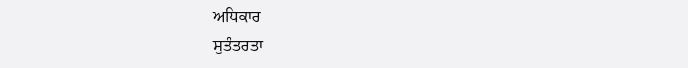ਅਧਿਕਾਰ
ਸੁਤੰਤਰਤਾ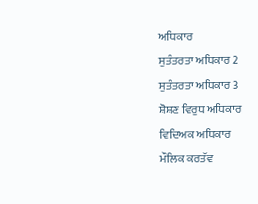ਅਧਿਕਾਰ
ਸੁਤੰਤਰਤਾ ਅਧਿਕਾਰ 2
ਸੁਤੰਤਰਤਾ ਅਧਿਕਾਰ 3
ਸ਼ੋਸ਼ਣ ਵਿਰੁਧ ਅਧਿਕਾਰ
ਵਿਦਿਅਕ ਅਧਿਕਾਰ
ਮੌਲਿਕ ਕਰਤੱਵ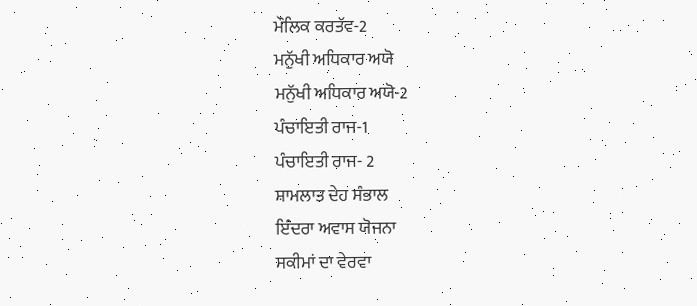ਮੌਲਿਕ ਕਰਤੱਵ-2
ਮਨੁੱਖੀ ਅਧਿਕਾਰ ਅਯੋ
ਮਨੁੱਖੀ ਅਧਿਕਾਰ ਅਯੋ-2
ਪੰਚਾਇਤੀ ਰਾਜ-1
ਪੰਚਾਇਤੀ ਰਾਜ- 2
ਸ਼ਾਮਲਾਤ ਦੇਹ ਸੰਭਾਲ
ਇੰਦਰਾ ਅਵਾਸ ਯੋਜਨਾ
ਸਕੀਮਾਂ ਦਾ ਵੇਰਵਾ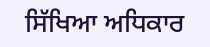ਸਿੱਖਿਆ ਅਧਿਕਾਰ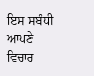ਇਸ ਸਬੰਧੀ ਆਪਣੇ ਵਿਚਾਰ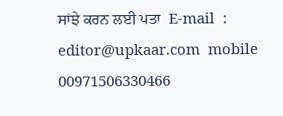ਸਾਂਝੇ ਕਰਨ ਲਈ ਪਤਾ  E-mail  : editor@upkaar.com  mobile 00971506330466